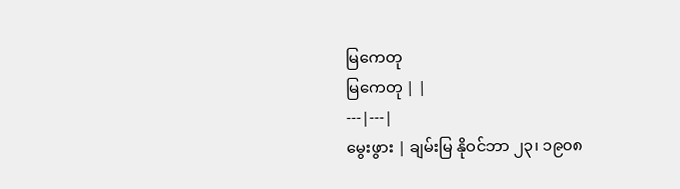မြကေတု
မြကေတု | |
---|---|
မွေးဖွား | ချမ်းမြ နိုဝင်ဘာ ၂၃၊ ၁၉၀၈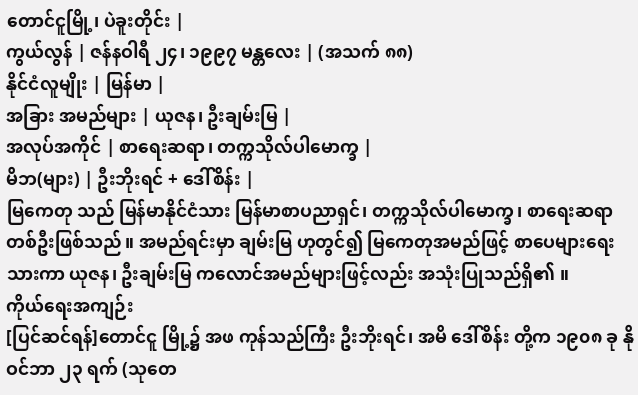တောင်ငူမြို့၊ ပဲခူးတိုင်း |
ကွယ်လွန် | ဇန်နဝါရီ ၂၄၊ ၁၉၉၇ မန္တလေး | (အသက် ၈၈)
နိုင်ငံလူမျိုး | မြန်မာ |
အခြား အမည်များ | ယုဇန၊ ဦးချမ်းမြ |
အလုပ်အကိုင် | စာရေးဆရာ၊ တက္ကသိုလ်ပါမောက္ခ |
မိဘ(များ) | ဦးဘိုးရင် + ဒေါ်စိန်း |
မြကေတု သည် မြန်မာနိုင်ငံသား မြန်မာစာပညာရှင်၊ တက္ကသိုလ်ပါမောက္ခ၊ စာရေးဆရာတစ်ဦးဖြစ်သည်။ အမည်ရင်းမှာ ချမ်းမြ ဟုတွင်၍ မြကေတုအမည်ဖြင့် စာပေများရေးသားကာ ယုဇန၊ ဦးချမ်းမြ ကလောင်အမည်များဖြင့်လည်း အသုံးပြုသည်ရှိ၏ ။
ကိုယ်ရေးအကျဉ်း
[ပြင်ဆင်ရန်]တောင်ငူ မြို့၌ အဖ ကုန်သည်ကြီး ဦးဘိုးရင်၊ အမိ ဒေါ်စိန်း တို့က ၁၉၀၈ ခု နိုဝင်ဘာ ၂၃ ရက် (သုတေ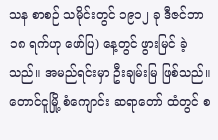သန စာစဉ် သမိုင်းတွင် ၁၉၁၂ ခု ဒီဇင်ဘာ ၁၈ ရက်ဟု ဖော်ပြ) နေ့တွင် ဖွားမြင် ခဲ့သည်။ အမည်ရင်းမှာ ဦးချမ်းမြ ဖြစ်သည်။
တောင်ငူမြို့ စံကျောင်း ဆရာတော် ထံတွင် စ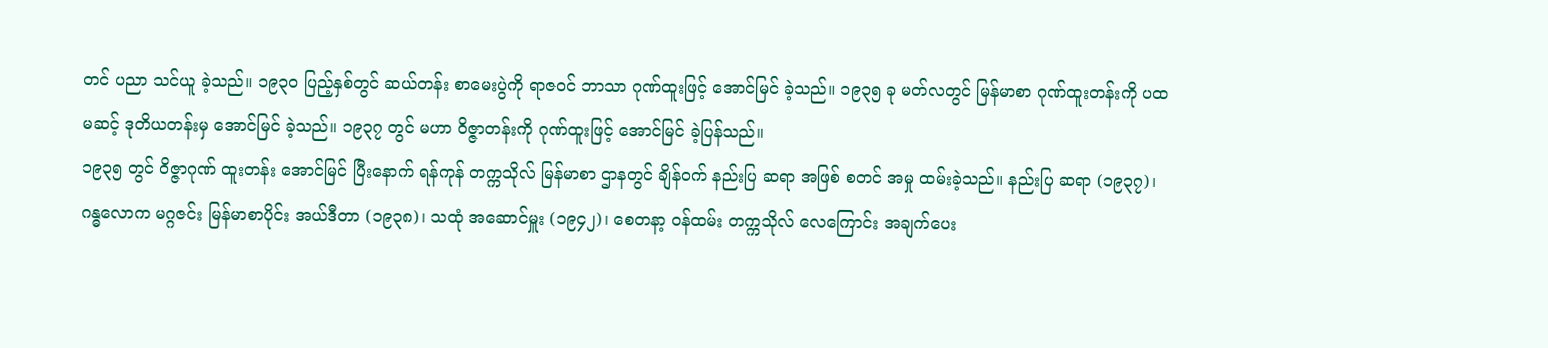တင် ပညာ သင်ယူ ခဲ့သည်။ ၁၉၃ဝ ပြည့်နှစ်တွင် ဆယ်တန်း စာမေးပွဲကို ရာဇဝင် ဘာသာ ဂုဏ်ထူးဖြင့် အောင်မြင် ခဲ့သည်။ ၁၉၃၅ ခု မတ်လတွင် မြန်မာစာ ဂုဏ်ထူးတန်းကို ပထမဆင့် ဒုတိယတန်းမှ အောင်မြင် ခဲ့သည်။ ၁၉၃၇ တွင် မဟာ ဝိဇ္ဇာတန်းကို ဂုဏ်ထူးဖြင့် အောင်မြင် ခဲ့ပြန်သည်။
၁၉၃၅ တွင် ဝိဇ္ဇာဂုဏ် ထူးတန်း အောင်မြင် ပြီးနောက် ရန်ကုန် တက္ကသိုလ် မြန်မာစာ ဌာနတွင် ချိန်ဝက် နည်းပြ ဆရာ အဖြစ် စတင် အမှု ထမ်းခဲ့သည်။ နည်းပြ ဆရာ (၁၉၃၇)၊ ဂန္ဓလောက မဂ္ဂဇင်း မြန်မာစာပိုင်း အယ်ဒီတာ (၁၉၃၈)၊ သထုံ အဆောင်မှူး (၁၉၄၂)၊ စေတနာ့ ဝန်ထမ်း တက္ကသိုလ် လေကြောင်း အချက်ပေး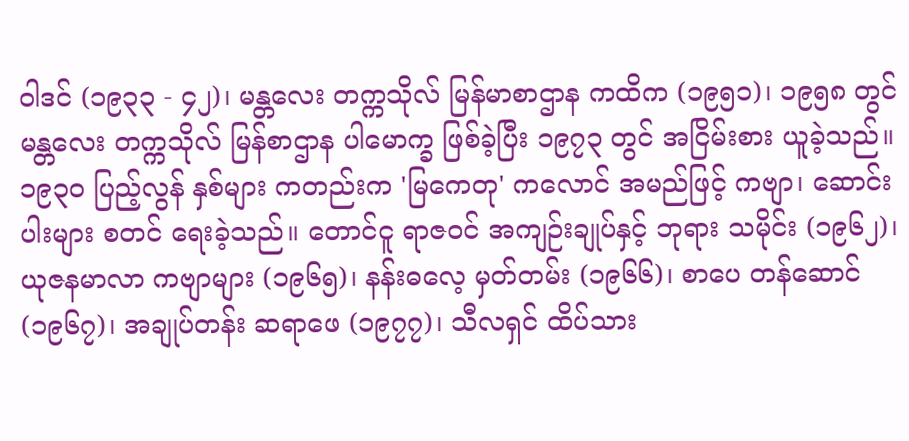ဝါဒင် (၁၉၃၃ - ၄၂)၊ မန္တလေး တက္ကသိုလ် မြန်မာစာဌာန ကထိက (၁၉၅၁)၊ ၁၉၅၈ တွင် မန္တလေး တက္ကသိုလ် မြန်စာဌာန ပါမောက္ခ ဖြစ်ခဲ့ပြီး ၁၉၇၃ တွင် အငြိမ်းစား ယူခဲ့သည်။
၁၉၃ဝ ပြည့်လွန် နှစ်များ ကတည်းက 'မြကေတု' ကလောင် အမည်ဖြင့် ကဗျာ၊ ဆောင်းပါးများ စတင် ရေးခဲ့သည်။ တောင်ငူ ရာဇဝင် အကျဉ်းချုပ်နှင့် ဘုရား သမိုင်း (၁၉၆၂)၊ ယုဇနမာလာ ကဗျာများ (၁၉၆၅)၊ နန်းဓလေ့ မှတ်တမ်း (၁၉၆၆)၊ စာပေ တန်ဆောင် (၁၉၆၇)၊ အချုပ်တန်း ဆရာဖေ (၁၉၇၇)၊ သီလရှင် ထိပ်သား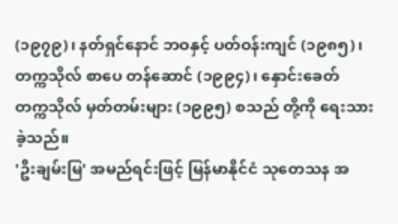(၁၉၇၉)၊ နတ်ရှင်နောင် ဘဝနှင့် ပတ်ဝန်းကျင် (၁၉၈၅)၊ တက္ကသိုလ် စာပေ တန်ဆောင် (၁၉၉၄)၊ နှောင်းခေတ် တက္ကသိုလ် မှတ်တမ်းများ (၁၉၉၅) စသည် တို့ကို ရေးသား ခဲ့သည်။
'ဦးချမ်းမြ' အမည်ရင်းဖြင့် မြန်မာနိုင်ငံ သုတေသန အ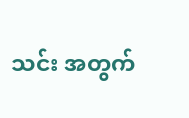သင်း အတွက်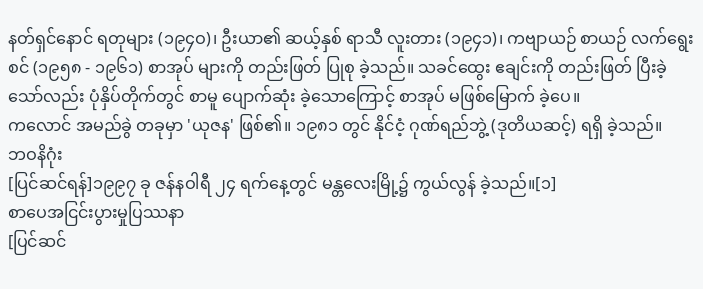နတ်ရှင်နောင် ရတုများ (၁၉၄ဝ)၊ ဦးယာ၏ ဆယ့်နှစ် ရာသီ လူးတား (၁၉၄၁)၊ ကဗျာယဉ် စာယဉ် လက်ရွေးစင် (၁၉၅၈ - ၁၉၆၁) စာအုပ် များကို တည်းဖြတ် ပြုစု ခဲ့သည်။ သခင်ထွေး ဧချင်းကို တည်းဖြတ် ပြီးခဲ့ သော်လည်း ပုံနှိပ်တိုက်တွင် စာမူ ပျောက်ဆုံး ခဲ့သောကြောင့် စာအုပ် မဖြစ်မြောက် ခဲ့ပေ။
ကလောင် အမည်ခွဲ တခုမှာ 'ယုဇန' ဖြစ်၏။ ၁၉၈၁ တွင် နိုင်ငံ့ ဂုဏ်ရည်ဘွဲ့ (ဒုတိယဆင့်) ရရှိ ခဲ့သည်။
ဘဝနိဂုံး
[ပြင်ဆင်ရန်]၁၉၉၇ ခု ဇန်နဝါရီ ၂၄ ရက်နေ့တွင် မန္တလေးမြို့၌ ကွယ်လွန် ခဲ့သည်။[၁]
စာပေအငြင်းပွားမှုပြဿနာ
[ပြင်ဆင်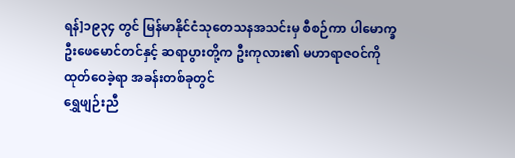ရန်]၁၉၃၄ တွင် မြန်မာနိုင်ငံသုတေသနအသင်းမှ စီစဉ်ကာ ပါမောက္ခဦးဖေမောင်တင်နှင့် ဆရာပွားတို့က ဦးကုလား၏ မဟာရာဇဝင်ကို ထုတ်ဝေခဲ့ရာ အခန်းတစ်ခုတွင်
ရွှေဖျဉ်းညီ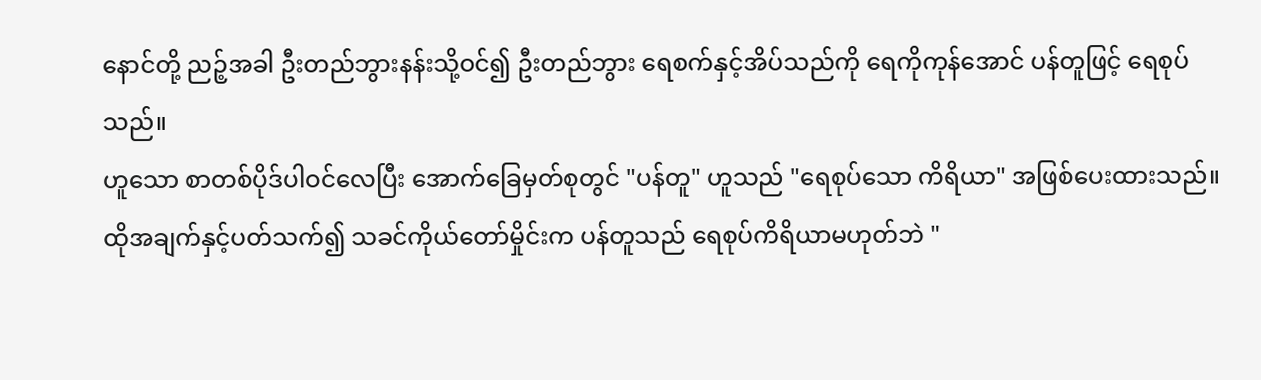နောင်တို့ ညဉ့်အခါ ဦးတည်ဘွားနန်းသို့ဝင်၍ ဦးတည်ဘွား ရေစက်နှင့်အိပ်သည်ကို ရေကိုကုန်အောင် ပန်တူဖြင့် ရေစုပ်သည်။
ဟူသော စာတစ်ပိုဒ်ပါဝင်လေပြီး အောက်ခြေမှတ်စုတွင် "ပန်တူ" ဟူသည် "ရေစုပ်သော ကိရိယာ" အဖြစ်ပေးထားသည်။ ထိုအချက်နှင့်ပတ်သက်၍ သခင်ကိုယ်တော်မှိုင်းက ပန်တူသည် ရေစုပ်ကိရိယာမဟုတ်ဘဲ "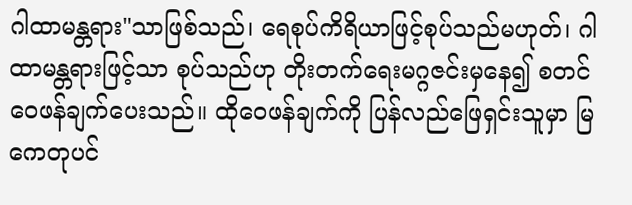ဂါထာမန္တရား"သာဖြစ်သည်၊ ရေစုပ်ကိရိယာဖြင့်စုပ်သည်မဟုတ်၊ ဂါထာမန္တရားဖြင့်သာ စုပ်သည်ဟု တိုးတက်ရေးမဂ္ဂဇင်းမှနေ၍ စတင်ဝေဖန်ချက်ပေးသည်။ ထိုဝေဖန်ချက်ကို ပြန်လည်ဖြေရှင်းသူမှာ မြကေတုပင်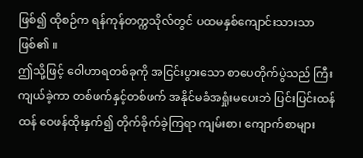ဖြစ်၍ ထိုစဉ်က ရန်ကုန်တက္ကသိုလ်တွင် ပထမနှစ်ကျောင်းသားသာဖြစ်၏ ။
ဤသို့ဖြင့် ဝေါဟာရတစ်ခုကို အငြင်းပွားသော စာပေတိုက်ပွဲသည် ကြီးကျယ်ခဲ့ကာ တစ်ဖက်နှင့်တစ်ဖက် အနိုင်မခံအရှုံးမပေးဘဲ ပြင်းပြင်းထန်ထန် ဝေဖန်ထိုးနှက်၍ တိုက်ခိုက်ခဲ့ကြရာ ကျမ်းစာ၊ ကျောက်စာများ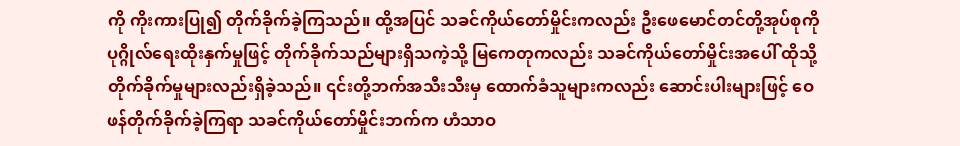ကို ကိုးကားပြု၍ တိုက်ခိုက်ခဲ့ကြသည်။ ထို့အပြင် သခင်ကိုယ်တော်မှိုင်းကလည်း ဦးဖေမောင်တင်တို့အုပ်စုကို ပုဂ္ဂိုလ်ရေးထိုးနှက်မှုဖြင့် တိုက်ခိုက်သည်များရှိသကဲ့သို့ မြကေတုကလည်း သခင်ကိုယ်တော်မှိုင်းအပေါ် ထိုသို့တိုက်ခိုက်မှုများလည်းရှိခဲ့သည်။ ၎င်းတို့ဘက်အသီးသီးမှ ထောက်ခံသူများကလည်း ဆောင်းပါးများဖြင့် ဝေဖန်တိုက်ခိုက်ခဲ့ကြရာ သခင်ကိုယ်တော်မှိုင်းဘက်က ဟံသာဝ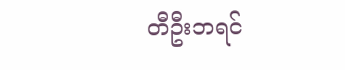တီဦးဘရင်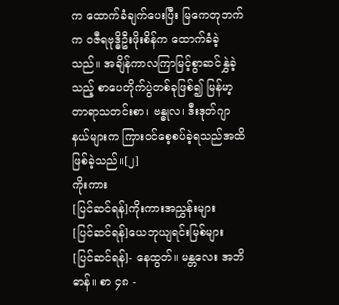က ထောက်ခံချက်ပေးပြီး မြကေတုဘက်က ဝဇီရဗုဒ္ဓိဦးဖိုးစိန်က ထောက်ခံခဲ့သည်။ အချိန်ကာလကြာမြင့်စွာဆင်နွှဲခဲ့သည့် စာပေတိုက်ပွဲတစ်ခုဖြစ်၍ မြန်မာ့တာရာသတင်းစာ၊ ဗန္ဓုလ၊ ဒီးဒုတ်ဂျာနယ်များက ကြားဝင်စေ့စပ်ခဲ့ရသည်အထိဖြစ်ခဲ့သည်။[၂]
ကိုးကား
[ပြင်ဆင်ရန်]ကိုးကားအညွှန်းများ
[ပြင်ဆင်ရန်]ယေဘုယျရင်းမြစ်များ
[ပြင်ဆင်ရန်]- နေထွတ်။ မန္တလေး အဘိဓာန်။ စာ ၄၈ -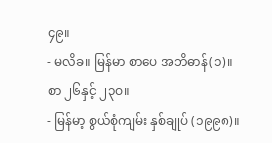၄၉။
- မလိခ။ မြန်မာ စာပေ အဘိဓာန်(၁)။ စာ ၂၆နှင့် ၂၃ဝ။
- မြန်မာ့ စွယ်စုံကျမ်း နှစ်ချုပ် (၁၉၉၈)။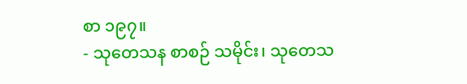စာ ၁၉၇။
- သုတေသန စာစဉ် သမိုင်း၊ သုတေသ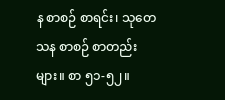န စာစဉ် စာရင်း၊ သုတေသန စာစဉ် စာတည်းများ။ စာ ၅၁-၅၂။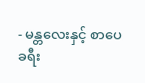- မန္တလေးနှင့် စာပေ ခရီး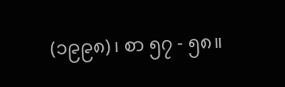(၁၉၉၈)၊ စာ ၅၇ - ၅၈။